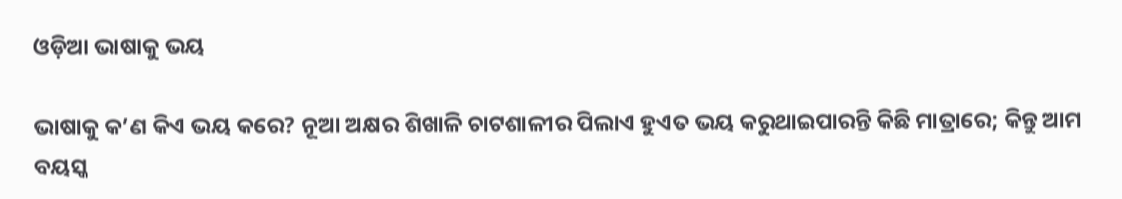ଓଡ଼ିଆ ଭାଷାକୁ ଭୟ

ଭାଷାକୁ କ’ଣ କିଏ ଭୟ କରେ? ନୂଆ ଅକ୍ଷର ଶିଖାଳି ଚାଟଶାଳୀର ପିଲାଏ ହୁଏତ ଭୟ କରୁଥାଇପାରନ୍ତି କିଛି ମାତ୍ରାରେ; କିନ୍ତୁ ଆମ ବୟସ୍କ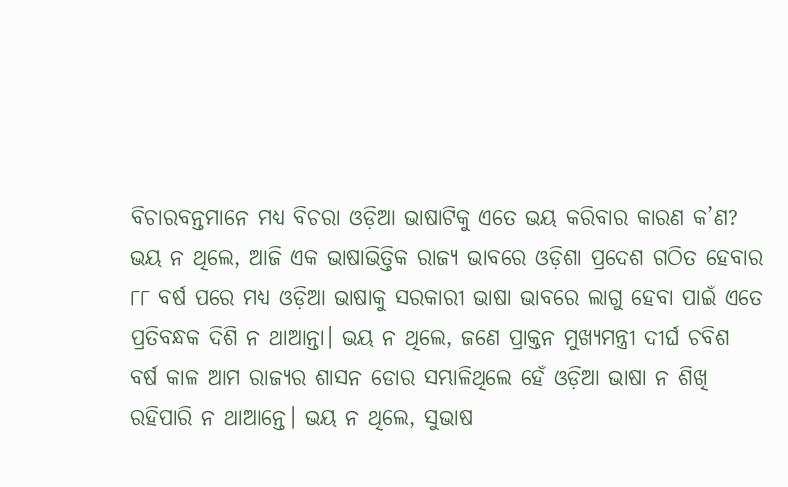ବିଚାରବନ୍ତମାନେ ମଧ୍ୟ ବିଚରା ଓଡ଼ିଆ ଭାଷାଟିକୁ ଏତେ ଭୟ କରିବାର କାରଣ କ’ଣ?
ଭୟ ନ ଥିଲେ, ଆଜି ଏକ ଭାଷାଭିତ୍ତିକ ରାଜ୍ୟ ଭାବରେ ଓଡ଼ିଶା ପ୍ରଦେଶ ଗଠିତ ହେବାର ୮୮ ବର୍ଷ ପରେ ମଧ୍ୟ ଓଡ଼ିଆ ଭାଷାକୁ ସରକାରୀ ଭାଷା ଭାବରେ ଲାଗୁ ହେବା ପାଇଁ ଏତେ ପ୍ରତିବନ୍ଧକ ଦିଶି ନ ଥାଆନ୍ତା। ଭୟ ନ ଥିଲେ, ଜଣେ ପ୍ରାକ୍ତନ ମୁଖ୍ୟମନ୍ତ୍ରୀ ଦୀର୍ଘ ଚବିଶ ବର୍ଷ କାଳ ଆମ ରାଜ୍ୟର ଶାସନ ଡୋର ସମ୍ଭାଳିଥିଲେ ହେଁ ଓଡ଼ିଆ ଭାଷା ନ ଶିଖି ରହିପାରି ନ ଥାଆନ୍ତେ। ଭୟ ନ ଥିଲେ, ସୁଭାଷ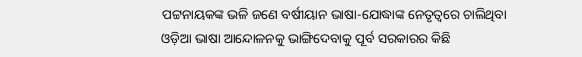ପଟ୍ଟନାୟକଙ୍କ ଭଳି ଜଣେ ବର୍ଷୀୟାନ ଭାଷା-ଯୋଦ୍ଧାଙ୍କ ନେତୃତ୍ୱରେ ଚାଲିଥିବା ଓଡ଼ିଆ ଭାଷା ଆନ୍ଦୋଳନକୁ ଭାଙ୍ଗିଦେବାକୁ ପୂର୍ବ ସରକାରର କିଛି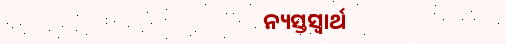ନ୍ୟସ୍ତସ୍ୱାର୍ଥ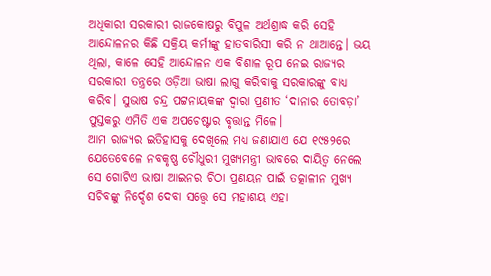ଅଧିକାରୀ ସରକାରୀ ରାଜକୋଷରୁ ବିପୁଳ ଅର୍ଥଶ୍ରାଦ୍ଧ କରି ସେହି ଆନ୍ଦୋଳନର କିଛି ସକ୍ରିୟ କର୍ମୀଙ୍କୁ ହାତବାରିସୀ କରି ନ ଥାଆନ୍ତେ। ଭୟ ଥିଲା, କାଳେ ସେହି ଆନ୍ଦୋଳନ ଏକ ବିଶାଳ ରୂପ ନେଇ ରାଜ୍ୟର ସରକାରୀ ତନ୍ତ୍ରରେ ଓଡ଼ିଆ ଭାଷା ଲାଗୁ କରିବାକୁ ସରକାରଙ୍କୁ ବାଧ୍ୟ କରିବ। ସୁଭାଷ ଚନ୍ଦ୍ର ପଟ୍ଟନାୟକଙ୍କ ଦ୍ୱାରା ପ୍ରଣୀତ ‘ଦାନାର ତୋବଡ଼ା’ ପୁସ୍ତକରୁ ଏମିତି ଏକ ଅପଚେଷ୍ଟାର ବୃତ୍ତାନ୍ତ ମିଳେ।
ଆମ ରାଜ୍ୟର ଇତିହାସକୁ ଦେଖିଲେ ମଧ୍ୟ ଜଣାଯାଏ ଯେ ୧୯୫୨ରେ ଯେତେବେଳେ ନବକୃଷ୍ଣ ଚୌଧୁରୀ ମୁଖ୍ୟମନ୍ତ୍ରୀ ଭାବରେ ଦାୟିତ୍ୱ ନେଲେ ସେ ଗୋଟିଏ ଭାଷା ଆଇନର ଚିଠା ପ୍ରଣୟନ ପାଇଁ ତତ୍କାଳୀନ ମୁଖ୍ୟ ସଚିବଙ୍କୁ ନିର୍ଦ୍ଦେଶ ଦେବା ସତ୍ତ୍ୱେ ସେ ମହାଶୟ ଏହା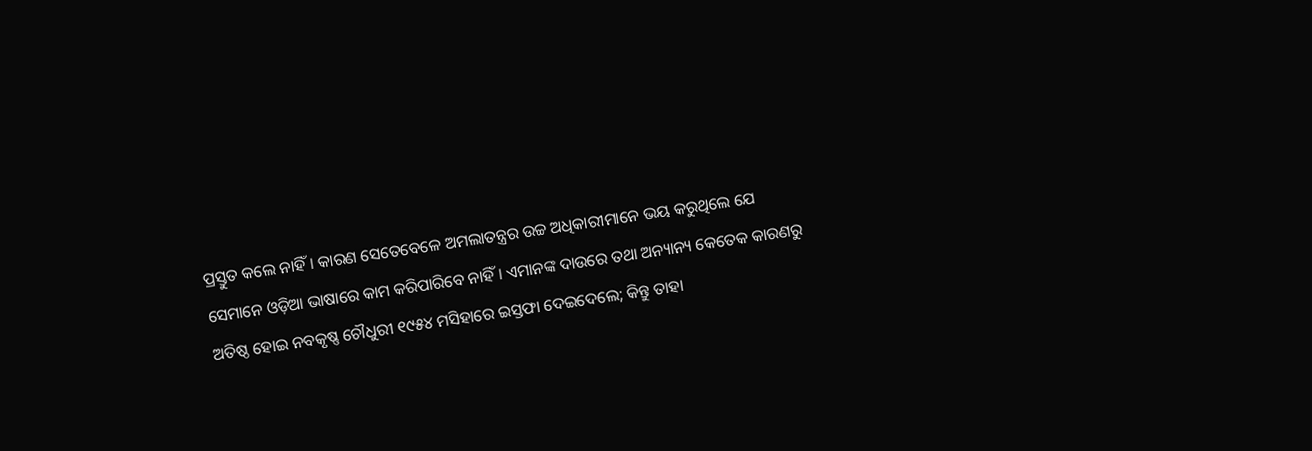ପ୍ରସ୍ତୁତ କଲେ ନାହିଁ। କାରଣ ସେତେବେଳେ ଅମଲାତନ୍ତ୍ରର ଉଚ୍ଚ ଅଧିକାରୀମାନେ ଭୟ କରୁଥିଲେ ଯେ ସେମାନେ ଓଡ଼ିଆ ଭାଷାରେ କାମ କରିପାରିବେ ନାହିଁ। ଏମାନଙ୍କ ଦାଉରେ ତଥା ଅନ୍ୟାନ୍ୟ କେତେକ କାରଣରୁ ଅତିଷ୍ଠ ହୋଇ ନବକୃଷ୍ଣ ଚୌଧୁରୀ ୧୯୫୪ ମସିହାରେ ଇସ୍ତଫା ଦେଇଦେଲେ; କିନ୍ତୁ ତାହା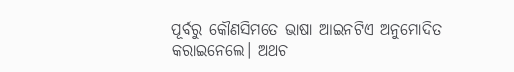ପୂର୍ବରୁ କୌଣସିମତେ ଭାଷା ଆଇନଟିଏ ଅନୁମୋଦିତ କରାଇନେଲେ। ଅଥଚ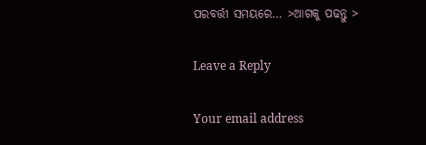ପରବର୍ତ୍ତୀ ସମୟରେ… >ଆଗକୁ ପଢନ୍ତୁ >

Leave a Reply

Your email address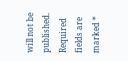will not be published. Required fields are marked *